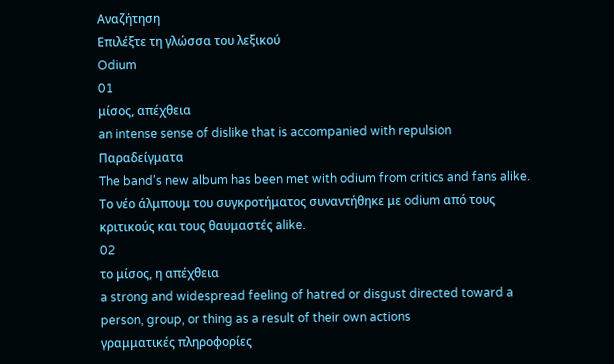Αναζήτηση
Επιλέξτε τη γλώσσα του λεξικού
Odium
01
μίσος, απέχθεια
an intense sense of dislike that is accompanied with repulsion
Παραδείγματα
The band's new album has been met with odium from critics and fans alike.
Το νέο άλμπουμ του συγκροτήματος συναντήθηκε με odium από τους κριτικούς και τους θαυμαστές alike.
02
το μίσος, η απέχθεια
a strong and widespread feeling of hatred or disgust directed toward a person, group, or thing as a result of their own actions
γραμματικές πληροφορίες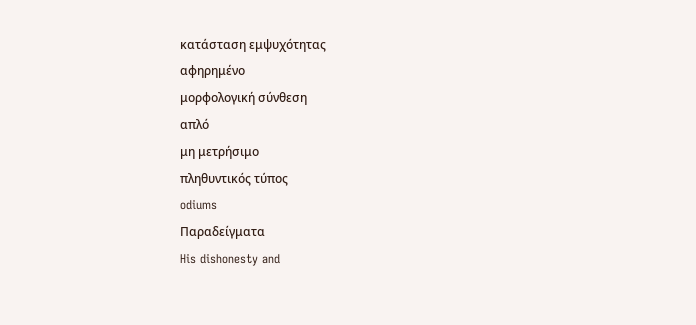κατάσταση εμψυχότητας
αφηρημένο
μορφολογική σύνθεση
απλό
μη μετρήσιμο
πληθυντικός τύπος
odiums
Παραδείγματα
His dishonesty and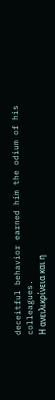deceitful behavior earned him the odium of his colleagues.
Η ανειλικρίνεια και η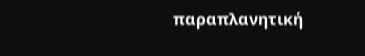παραπλανητική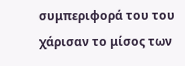συμπεριφορά του του χάρισαν το μίσος των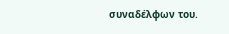συναδέλφων του.